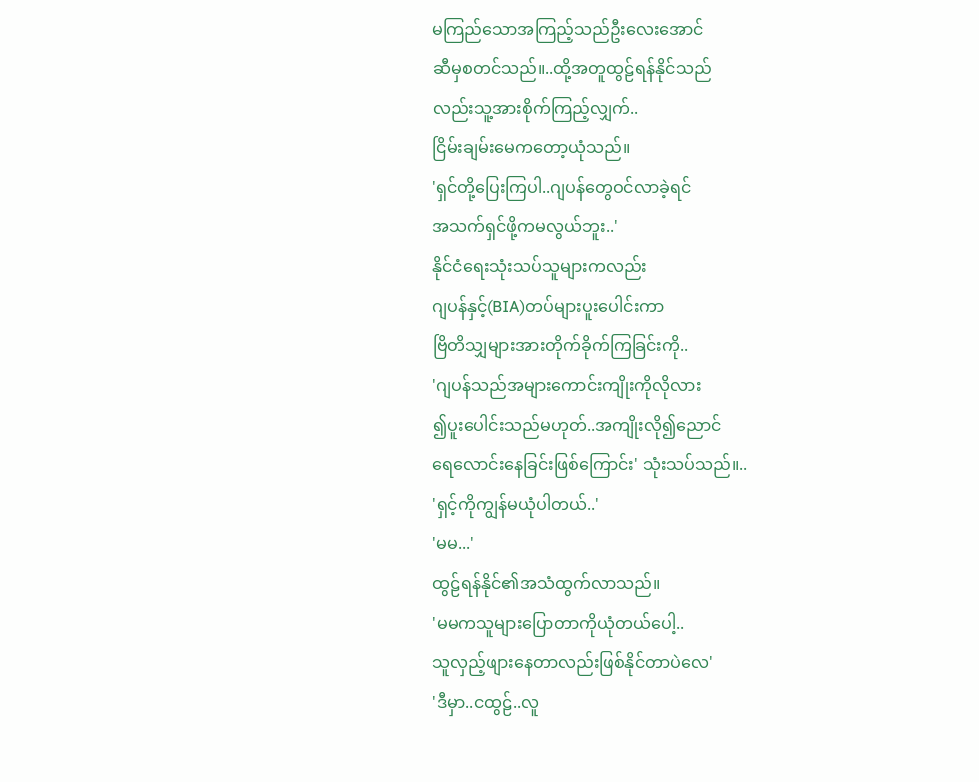မကြည်သောအကြည့်သည်ဦးလေးအောင်
ဆီမှစတင်သည်။..ထို့အတူထွဠ်ရန်နိုင်သည်
လည်းသူ့အားစိုက်ကြည့်လျှက်..
ငြိမ်းချမ်းမေကတော့ယုံသည်။
'ရှင်တို့ပြေးကြပါ..ဂျပန်တွေဝင်လာခဲ့ရင်
အသက်ရှင်ဖို့ကမလွယ်ဘူး..'
နိုင်ငံရေးသုံးသပ်သူများကလည်း
ဂျပန်နှင့်(BIA)တပ်များပူးပေါင်းကာ
ဗြိတိသျှများအားတိုက်ခိုက်ကြခြင်းကို..
'ဂျပန်သည်အများကောင်းကျိုးကိုလိုလား
၍ပူးပေါင်းသည်မဟုတ်..အကျိုးလို၍ညောင်
ရေလောင်းနေခြင်းဖြစ်ကြောင်း' သုံးသပ်သည်။..
'ရှင့်ကိုကျွန်မယုံပါတယ်..'
'မမ...'
ထွဠ်ရန်နိုင်၏အသံထွက်လာသည်။
'မမကသူများပြောတာကိုယုံတယ်ပေါ့..
သူလှည့်ဖျားနေတာလည်းဖြစ်နိုင်တာပဲလေ'
'ဒီမှာ..ငထွဠ်..လူ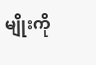မျိုးကို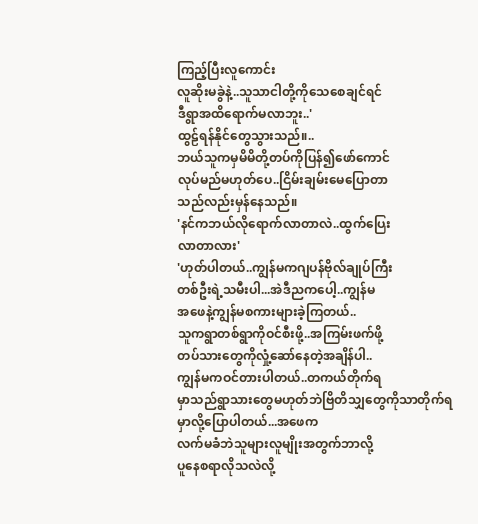ကြည့်ပြီးလူကောင်း
လူဆိုးမခွဲနဲ့..သူသာငါတို့ကိုသေစေချင်ရင်
ဒီရွာအထိရောက်မလာဘူး..'
ထွဠ်ရန်နိုင်တွေသွားသည်။..
ဘယ်သူကမှမိမိတို့တပ်ကိုပြန်၍ဖော်ကောင်
လုပ်မည်မဟုတ်ပေ..ငြိမ်းချမ်းမေပြောတာ
သည်လည်းမှန်နေသည်။
'နင်ကဘယ်လိုရောက်လာတာလဲ..ထွက်ပြေး
လာတာလား'
'ဟုတ်ပါတယ်..ကျွန်မကဂျပန်ဗိုလ်ချုပ်ကြီး
တစ်ဦးရဲ့သမီးပါ...အဲဒီညကပေါ့..ကျွန်မ
အဖေနဲ့ကျွန်မစကားများခဲ့ကြတယ်..
သူကရွာတစ်ရွာကိုဝင်စီးဖို့..အကြမ်းဖက်ဖို့
တပ်သားတွေကိုလှုံ့ဆော်နေတဲ့အချိန်ပါ..
ကျွန်မကဝင်တားပါတယ်..တကယ်တိုက်ရ
မှာသည်ရွာသားတွေမဟုတ်ဘဲဗြိတိသျှတွေကိုသာတိုက်ရမှာလို့ပြောပါတယ်...အဖေက
လက်မခံဘဲသူများလူမျိုးအတွက်ဘာလို့
ပူနေစရာလိုသလဲလို့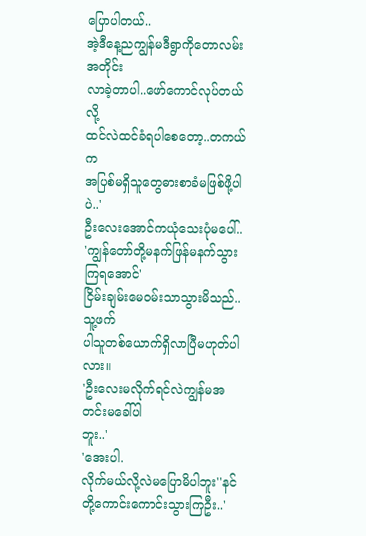ပြောပါတယ်..
အဲ့ဒီနေ့ညကျွန်မဒီရွာကိုတောလမ်းအတိုင်း
လာခဲ့တာပါ..ဖော်ကောင်လုပ်တယ်လို့
ထင်လဲထင်ခံရပါစေတော့..တကယ်က
အပြစ်မရှိသူတွေဓားစာခံမဖြစ်ဖို့ပါပဲ..'
ဦးလေးအောင်ကယုံသေးပုံမပေါ်..
'ကျွန်တော်တို့မနက်ဖြန်မနက်သွားကြရအောင်'
ငြိမ်းချမ်းမေဝမ်းသာသွားမိသည်..သူ့ဖက်
ပါသူတစ်ယောက်ရှိလာပြီမဟုတ်ပါလား။
'ဦးလေးမလိုက်ရင်လဲကျွန်မအတင်းမခေါ်ပါ
ဘူး..'
'အေးပါ.
လိုက်မယ်လို့လဲမပြောမိပါဘူး''နင်တို့ကောင်းကောင်းသွားကြဦး..'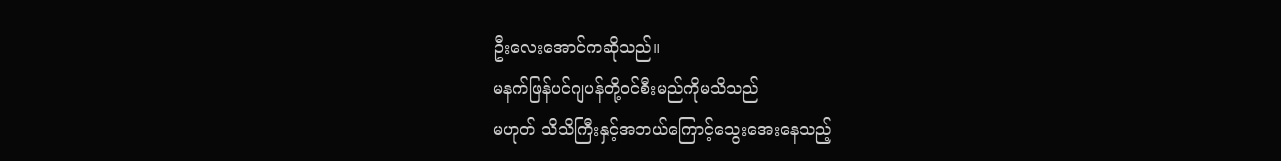ဦးလေးအောင်ကဆိုသည်။
မနက်ဖြန်ပင်ဂျပန်တို့ဝင်စီးမည်ကိုမသိသည်
မဟုတ် သိသိကြီးနှင့်အဘယ်ကြောင့်သွေးအေးနေသည့်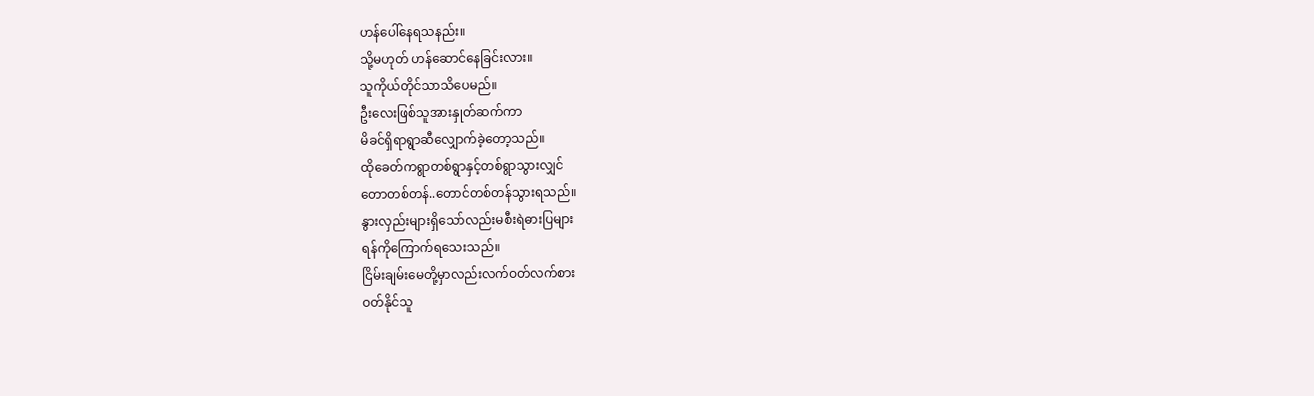ဟန်ပေါ်နေရသနည်း။
သို့မဟုတ် ဟန်ဆောင်နေခြင်းလား။
သူကိုယ်တိုင်သာသိပေမည်။
ဦးလေးဖြစ်သူအားနှုတ်ဆက်ကာ
မိခင်ရှိရာရွာဆီလျှောက်ခဲ့တော့သည်။
ထိုခေတ်ကရွာတစ်ရွာနှင့်တစ်ရွာသွားလျှင်
တောတစ်တန်..တောင်တစ်တန်သွားရသည်။
နွားလှည်းများရှိသော်လည်းမစီးရဲဓားပြများ
ရန်ကိုကြောက်ရသေးသည်။
ငြိမ်းချမ်းမေတို့မှာလည်းလက်ဝတ်လက်စား
ဝတ်နိုင်သူ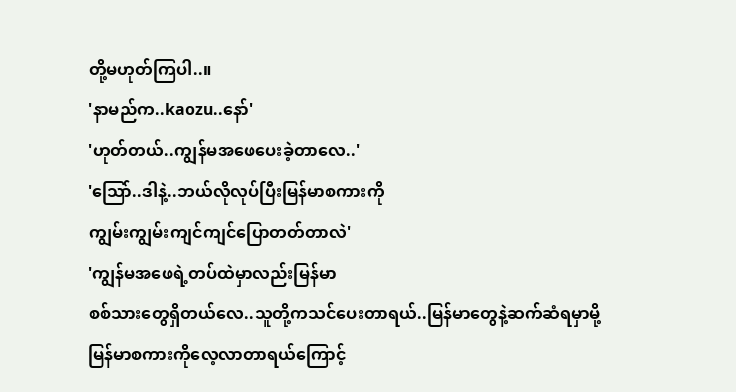တို့မဟုတ်ကြပါ..။
'နာမည်က..kaozu..နော်'
'ဟုတ်တယ်..ကျွန်မအဖေပေးခဲ့တာလေ..'
'သြော်..ဒါနဲ့..ဘယ်လိုလုပ်ပြီးမြန်မာစကားကို
ကျွမ်းကျွမ်းကျင်ကျင်ပြောတတ်တာလဲ'
'ကျွန်မအဖေရဲ့တပ်ထဲမှာလည်းမြန်မာ
စစ်သားတွေရှိတယ်လေ..သူတို့ကသင်ပေးတာရယ်..မြန်မာတွေနဲ့ဆက်ဆံရမှာမို့
မြန်မာစကားကိုလေ့လာတာရယ်ကြောင့်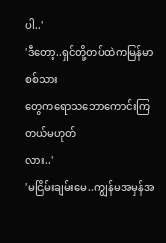ပါ..'
'ဒီတော့..ရှင်တို့တပ်ထဲကမြန်မာစစ်သား
တွေကရောသဘောကောင်းကြတယ်မဟုတ်
လား..'
'မငြိမ်းချမ်းမေ..ကျွန်မအမှန်အ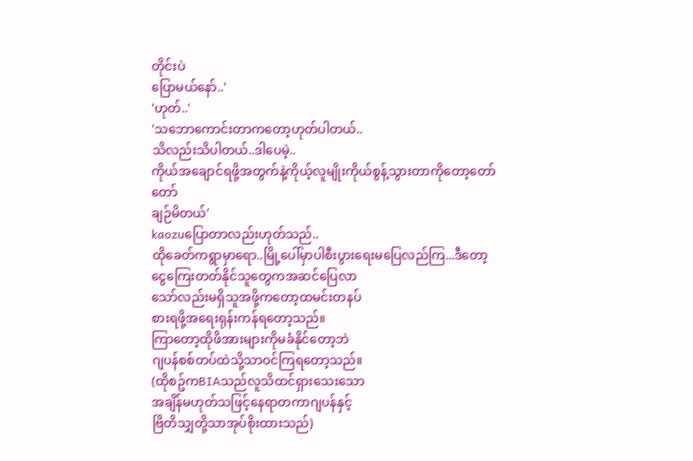တိုင်းပဲ
ပြောမယ်နော်..'
'ဟုတ်..'
'သဘောကောင်းတာကတော့ဟုတ်ပါတယ်..
သိလည်းသိပါတယ်..ဒါပေမဲ့..
ကိုယ်အချောင်ရဖို့အတွက်နဲ့ကိုယ့်လူမျိုးကိုယ်စွန့်သွားတာကိုတော့တော်တော်
ချဉ်မိတယ်'
kaozuပြောတာလည်းဟုတ်သည်..
ထိုခေတ်ကရွာမှာရော..မြို့ပေါ်မှာပါစီးပွားရေးမပြေလည်ကြ...ဒီတော့
ငွေကြေးတတ်နိုင်သူတွေကအဆင်ပြေလာ
သော်လည်းမရှိသူအဖို့ကတော့ထမင်းတနပ်
စားရဖို့အရေးရုန်းကန်ရတော့သည်။
ကြာတော့ထိုဖိအားများကိုမခံနိုင်တော့ဘဲ
ဂျပန်စစ်တပ်ထဲသို့သာဝင်ကြရတော့သည်။
(ထိုစဥ်ကBIAသည်လူသိထင်ရှားသေးသော
အချိန်မဟုတ်သဖြင့်နေရာတကာဂျပန်နှင့်
ဗြိတိသျှတို့သာအုပ်စိုးထားသည်)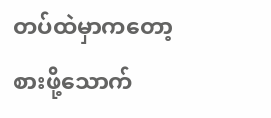တပ်ထဲမှာကတော့စားဖို့သောက်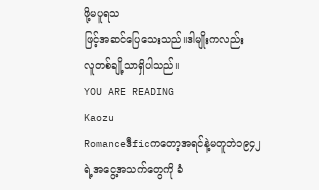ဖို့မပူရသ
ဖြင့်အဆင်ပြေသေးသည်။ဒါမျိုးကလည်း
လူတစ်ချို့သာရှိပါသည်။
YOU ARE READING
Kaozu
Romanceဒီficကတော့အရင်နဲ့မတူဘဲ၁၉၄၂ရဲ့အငွေ့အသက်တွေကို ခံ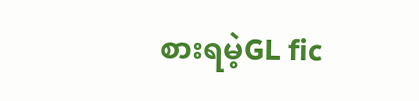စားရမဲ့GL fic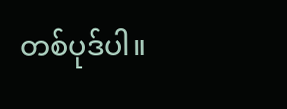တစ်ပုဒ်ပါ။